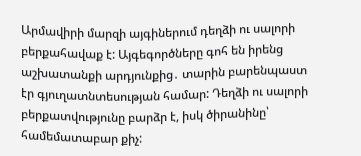Արմավիրի մարզի այգիներում դեղձի ու սալորի բերքահավաք է: Այգեգործները գոհ են իրենց աշխատանքի արդյունքից․ տարին բարենպաստ էր գյուղատնտեսության համար: Դեղձի ու սալորի բերքատվությունը բարձր է, իսկ ծիրանինը՝ համեմատաբար քիչ: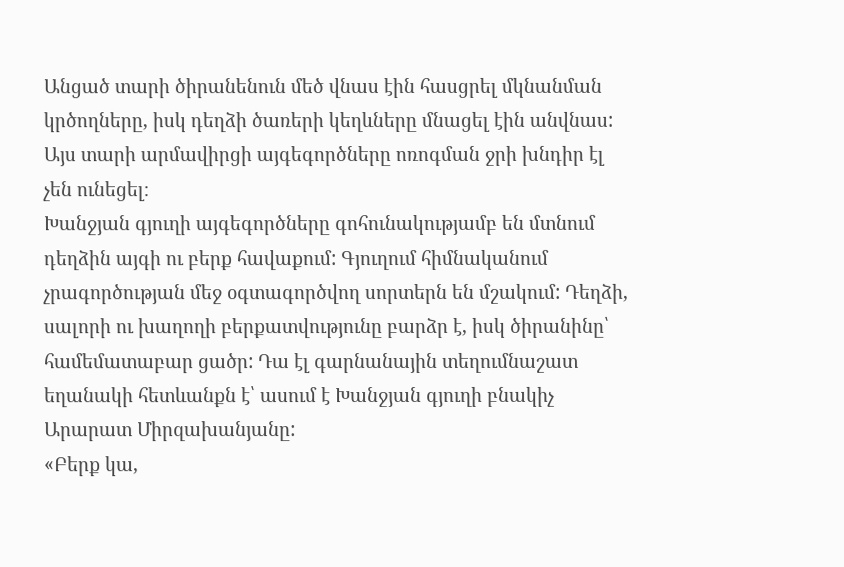Անցած տարի ծիրանենուն մեծ վնաս էին հասցրել մկնանման կրծողները, իսկ դեղձի ծառերի կեղևները մնացել էին անվնաս: Այս տարի արմավիրցի այգեգործները ոռոգման ջրի խնդիր էլ չեն ունեցել։
Խանջյան գյուղի այգեգործները գոհունակությամբ են մտնում դեղձին այգի ու բերք հավաքում: Գյուղում հիմնականում չրագործության մեջ օգտագործվող սորտերն են մշակում: Դեղձի, սալորի ու խաղողի բերքատվությունը բարձր է, իսկ ծիրանինը՝ համեմատաբար ցածր: Դա էլ գարնանային տեղումնաշատ եղանակի հետևանքն է՝ ասում է Խանջյան գյուղի բնակիչ Արարատ Միրզախանյանը:
«Բերք կա,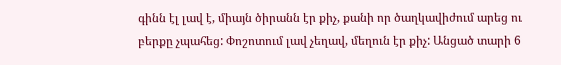գինն էլ լավ է, միայն ծիրանն էր քիչ, քանի որ ծաղկավիժում արեց ու բերքը չպահեց: Փոշոտում լավ չեղավ, մեղուն էր քիչ: Անցած տարի 6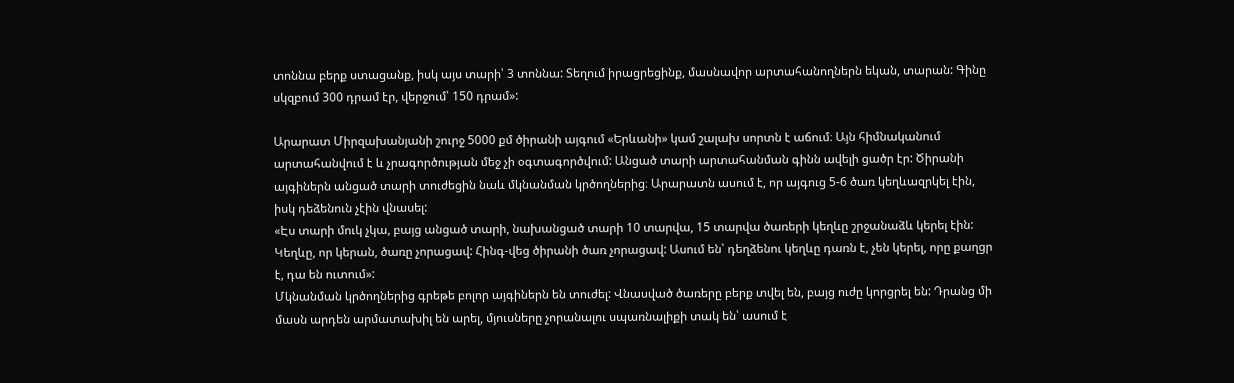տոննա բերք ստացանք, իսկ այս տարի՝ 3 տոննա: Տեղում իրացրեցինք, մասնավոր արտահանողներն եկան, տարան: Գինը սկզբում 300 դրամ էր, վերջում՝ 150 դրամ»:

Արարատ Միրզախանյանի շուրջ 5000 քմ ծիրանի այգում «Երևանի» կամ շալախ սորտն է աճում։ Այն հիմնականում արտահանվում է և չրագործության մեջ չի օգտագործվում: Անցած տարի արտահանման գինն ավելի ցածր էր: Ծիրանի այգիներն անցած տարի տուժեցին նաև մկնանման կրծողներից։ Արարատն ասում է, որ այգուց 5-6 ծառ կեղևազրկել էին, իսկ դեձենուն չէին վնասել:
«Էս տարի մուկ չկա, բայց անցած տարի, նախանցած տարի 10 տարվա, 15 տարվա ծառերի կեղևը շրջանաձև կերել էին: Կեղևը, որ կերան, ծառը չորացավ: Հինգ-վեց ծիրանի ծառ չորացավ: Ասում են՝ դեղձենու կեղևը դառն է, չեն կերել, որը քաղցր է, դա են ուտում»:
Մկնանման կրծողներից գրեթե բոլոր այգիներն են տուժել: Վնասված ծառերը բերք տվել են, բայց ուժը կորցրել են: Դրանց մի մասն արդեն արմատախիլ են արել, մյուսները չորանալու սպառնալիքի տակ են՝ ասում է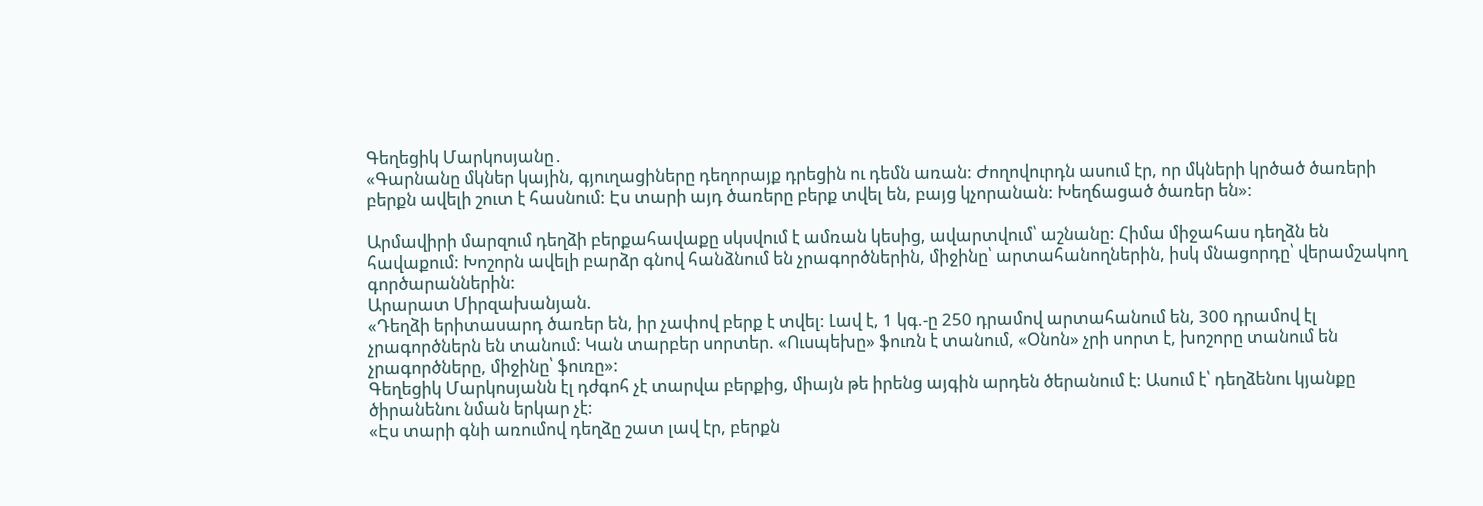Գեղեցիկ Մարկոսյանը․
«Գարնանը մկներ կային, գյուղացիները դեղորայք դրեցին ու դեմն առան: Ժողովուրդն ասում էր, որ մկների կրծած ծառերի բերքն ավելի շուտ է հասնում: Էս տարի այդ ծառերը բերք տվել են, բայց կչորանան: Խեղճացած ծառեր են»:

Արմավիրի մարզում դեղձի բերքահավաքը սկսվում է ամռան կեսից, ավարտվում՝ աշնանը: Հիմա միջահաս դեղձն են հավաքում: Խոշորն ավելի բարձր գնով հանձնում են չրագործներին, միջինը՝ արտահանողներին, իսկ մնացորդը՝ վերամշակող գործարաններին:
Արարատ Միրզախանյան.
«Դեղձի երիտասարդ ծառեր են, իր չափով բերք է տվել: Լավ է, 1 կգ.-ը 250 դրամով արտահանում են, 300 դրամով էլ չրագործներն են տանում: Կան տարբեր սորտեր. «Ուսպեխը» ֆուռն է տանում, «Օնոն» չրի սորտ է, խոշորը տանում են չրագործները, միջինը՝ ֆուռը»:
Գեղեցիկ Մարկոսյանն էլ դժգոհ չէ տարվա բերքից, միայն թե իրենց այգին արդեն ծերանում է: Ասում է՝ դեղձենու կյանքը ծիրանենու նման երկար չէ:
«Էս տարի գնի առումով դեղձը շատ լավ էր, բերքն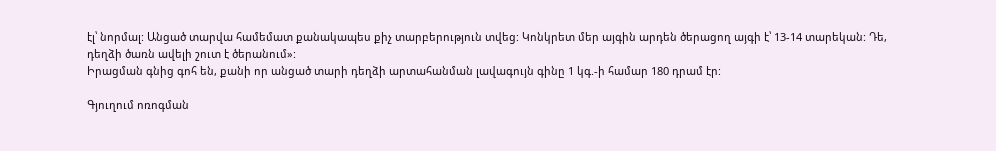էլ՝ նորմալ: Անցած տարվա համեմատ քանակապես քիչ տարբերություն տվեց: Կոնկրետ մեր այգին արդեն ծերացող այգի է՝ 13-14 տարեկան: Դե, դեղձի ծառն ավելի շուտ է ծերանում»:
Իրացման գնից գոհ են, քանի որ անցած տարի դեղձի արտահանման լավագույն գինը 1 կգ.-ի համար 180 դրամ էր:

Գյուղում ոռոգման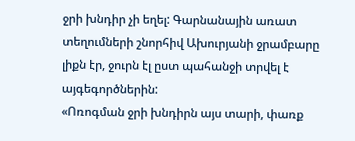ջրի խնդիր չի եղել: Գարնանային առատ տեղումների շնորհիվ Ախուրյանի ջրամբարը լիքն էր, ջուրն էլ ըստ պահանջի տրվել է այգեգործներին:
«Ոռոգման ջրի խնդիրն այս տարի, փառք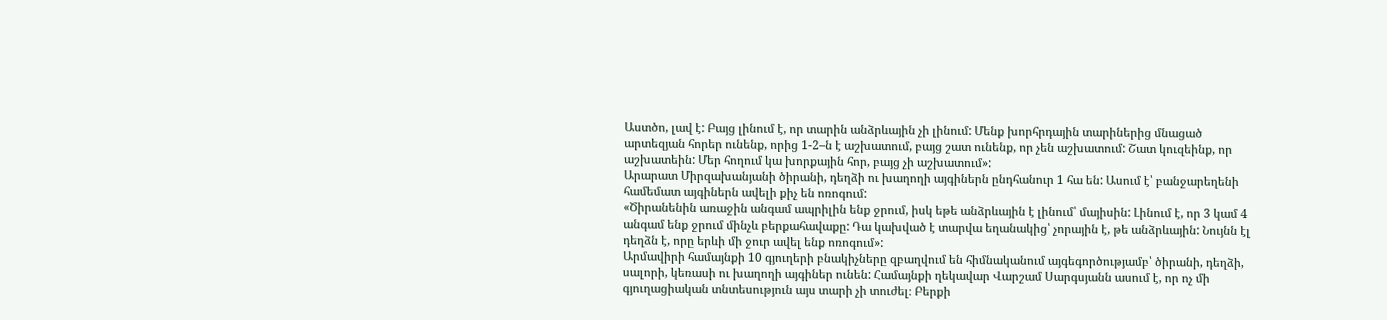Աստծո, լավ է: Բայց լինում է, որ տարին անձրևային չի լինում: Մենք խորհրդային տարիներից մնացած արտեզյան հորեր ունենք, որից 1-2–ն է աշխատում, բայց շատ ունենք, որ չեն աշխատում: Շատ կուզեինք, որ աշխատեին: Մեր հողում կա խորքային հոր, բայց չի աշխատում»:
Արարատ Միրզախանյանի ծիրանի, դեղձի ու խաղողի այգիներն ընդհանուր 1 հա են: Ասում է՝ բանջարեղենի համեմատ այգիներն ավելի քիչ են ոռոգում:
«Ծիրանենին առաջին անգամ ապրիլին ենք ջրում, իսկ եթե անձրևային է լինում՝ մայիսին: Լինում է, որ 3 կամ 4 անգամ ենք ջրում մինչև բերքահավաքը: Դա կախված է տարվա եղանակից՝ չորային է, թե անձրևային: Նույնն էլ դեղձն է, որը երևի մի ջուր ավել ենք ոռոգում»:
Արմավիրի համայնքի 10 գյուղերի բնակիչները զբաղվում են հիմնականում այգեգործությամբ՝ ծիրանի, դեղձի, սալորի, կեռասի ու խաղողի այգիներ ունեն: Համայնքի ղեկավար Վարշամ Սարգսյանն ասում է, որ ոչ մի գյուղացիական տնտեսություն այս տարի չի տուժել։ Բերքի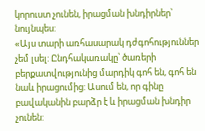կորուստ չունեն, իրացման խնդիրներ՝ նույնպես:
«Այս տարի առհասարակ դժգոհություններ չեմ լսել: Ընդհակառակը՝ ծառերի բերքատվությունից մարդիկ գոհ են, գոհ են նաև իրացումից: Ասում են, որ գինը բավականին բարձր է և իրացման խնդիր չունեն: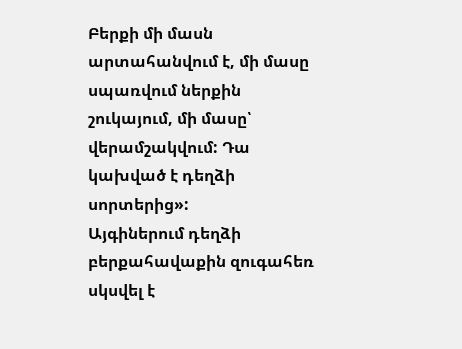Բերքի մի մասն արտահանվում է, մի մասը սպառվում ներքին շուկայում, մի մասը՝ վերամշակվում: Դա կախված է դեղձի սորտերից»:
Այգիներում դեղձի բերքահավաքին զուգահեռ սկսվել է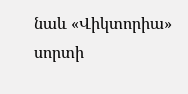նաև «Վիկտորիա» սորտի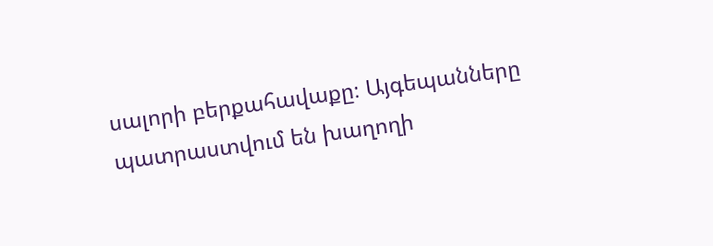սալորի բերքահավաքը։ Այգեպանները պատրաստվում են խաղողի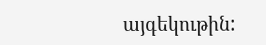այգեկութին: